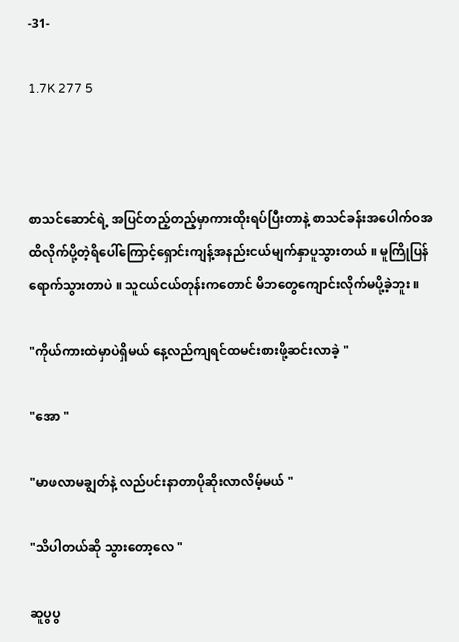-31-

1.7K 277 5



စာသင်ဆောင်ရဲ့ အပြင်တည့်တည့်မှာကားထိုးရပ်ပြီးတာနဲ့ စာသင်ခန်းအပေါက်ဝအထိလိုက်ပို့တဲ့ရိပေါ်ကြောင့်ရှောင်းကျန့်အနည်းငယ်မျက်နှာပူသွားတယ် ။ မူကြိုပြန်ရောက်သွားတာပဲ ။ သူငယ်ငယ်တုန်းကတောင် မိဘတွေကျောင်းလိုက်မပို့ခဲ့ဘူး ။

"ကိုယ်ကားထဲမှာပဲရှိမယ် နေ့လည်ကျရင်ထမင်းစားဖို့ဆင်းလာခဲ့ "

"အော "

"မာဖလာမချွတ်နဲ့ လည်ပင်းနာတာပိုဆိုးလာလိမ့်မယ် "

"သိပါတယ်ဆို သွားတော့လေ "

ဆူပွပွ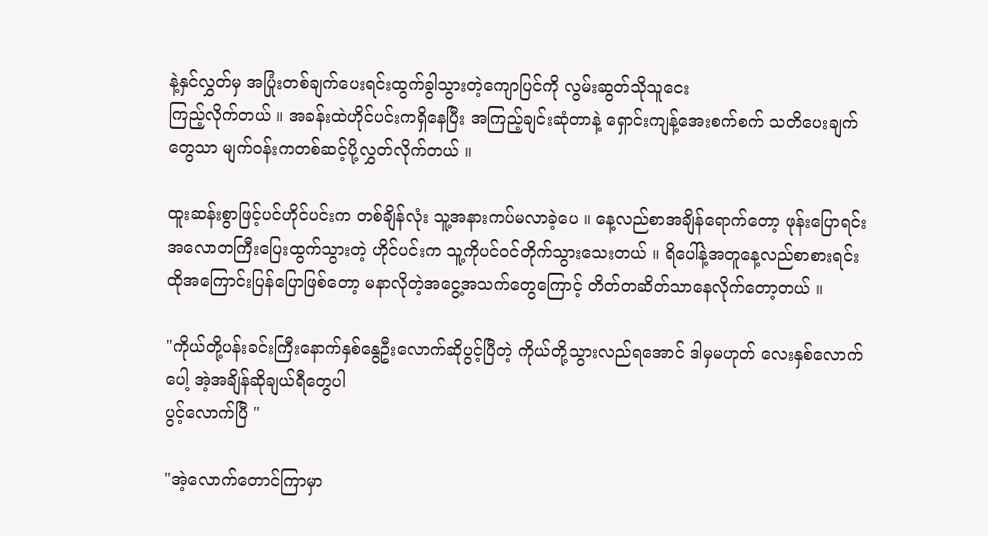နဲ့နှင်လွှတ်မှ အပြုံးတစ်ချက်ပေးရင်းထွက်ခွါသွားတဲ့ကျောပြင်ကို လွမ်းဆွတ်သိုသူငေး
ကြည့်လိုက်တယ် ။ အခန်းထဲဟိုင်ပင်းကရှိနေပြီး အကြည့်ချင်းဆုံတာနဲ့ ရှောင်းကျန့်အေးစက်စက် သတိပေးချက်တွေသာ မျက်ဝန်းကတစ်ဆင့်ပို့လွှတ်လိုက်တယ် ။

ထူးဆန်းစွာဖြင့်ပင်ဟိုင်ပင်းက တစ်ချိန်လုံး သူ့အနားကပ်မလာခဲ့ပေ ။ နေ့လည်စာအချိန်ရောက်တော့ ဖုန်းပြောရင်းအလောတကြီးပြေးထွက်သွားတဲ့ ဟိုင်ပင်းက သူ့ကိုပင်ဝင်တိုက်သွားသေးတယ် ။ ရိပေါ်နဲ့အတူနေ့လည်စာစားရင်းထိုအကြောင်းပြန်ပြောဖြစ်တော့ မနာလိုတဲ့အငွေ့အသက်တွေကြောင့် တိတ်တဆိတ်သာနေလိုက်တော့တယ် ။

"ကိုယ်တို့ပန်းခင်းကြီးနောက်နှစ်နွေဦးလောက်ဆိုပွင့်ပြီတဲ့ ကိုယ်တို့သွားလည်ရအောင် ဒါမှမဟုတ် လေးနှစ်လောက်ပေါ့ အဲ့အချိန်ဆိုချယ်ရီတွေပါ
ပွင့်လောက်ပြီ "

"အဲ့လောက်တောင်ကြာမှာ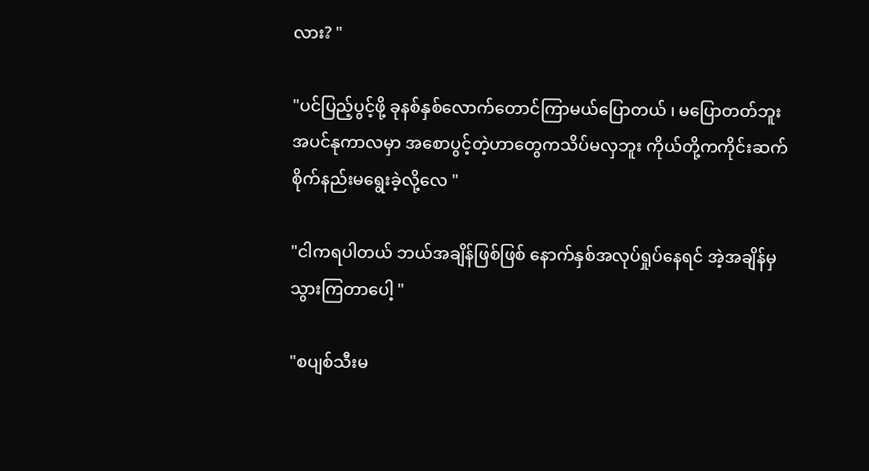လား? "

"ပင်ပြည့်ပွင့်ဖို့ ခုနစ်နှစ်လောက်တောင်ကြာမယ်ပြောတယ် ၊ မပြောတတ်ဘူး အပင်နုကာလမှာ အစောပွင့်တဲ့ဟာတွေကသိပ်မလှဘူး ကိုယ်တို့ကကိုင်းဆက်စိုက်နည်းမရွေးခဲ့လို့လေ "

"ငါကရပါတယ် ဘယ်အချိန်ဖြစ်ဖြစ် နောက်နှစ်အလုပ်ရှုပ်နေရင် အဲ့အချိန်မှသွားကြတာပေါ့ "

"စပျစ်သီးမ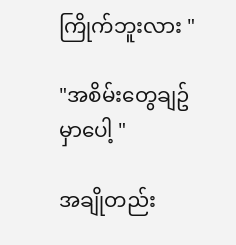ကြိုက်ဘူးလား "

"အစိမ်းတွေချဥ်မှာပေါ့ "

အချိုတည်း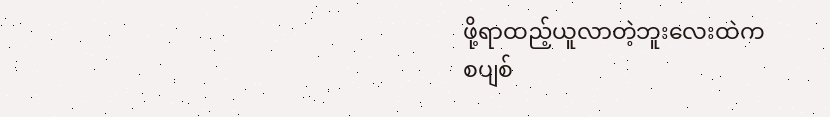ဖို့ရာထည့်ယူလာတဲ့ဘူးလေးထဲက
စပျစ်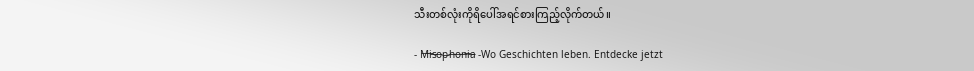သီးတစ်လုံးကိုရိပေါ်အရင်စားကြည့်လိုက်တယ်။

- M̶i̶s̶o̶p̶h̶o̶n̶i̶a̶ -Wo Geschichten leben. Entdecke jetzt